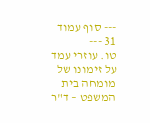--- סוף עמוד 31 ---
טו. עוזרי עמד על זימונו של מומחה בית המשפט – ד"ר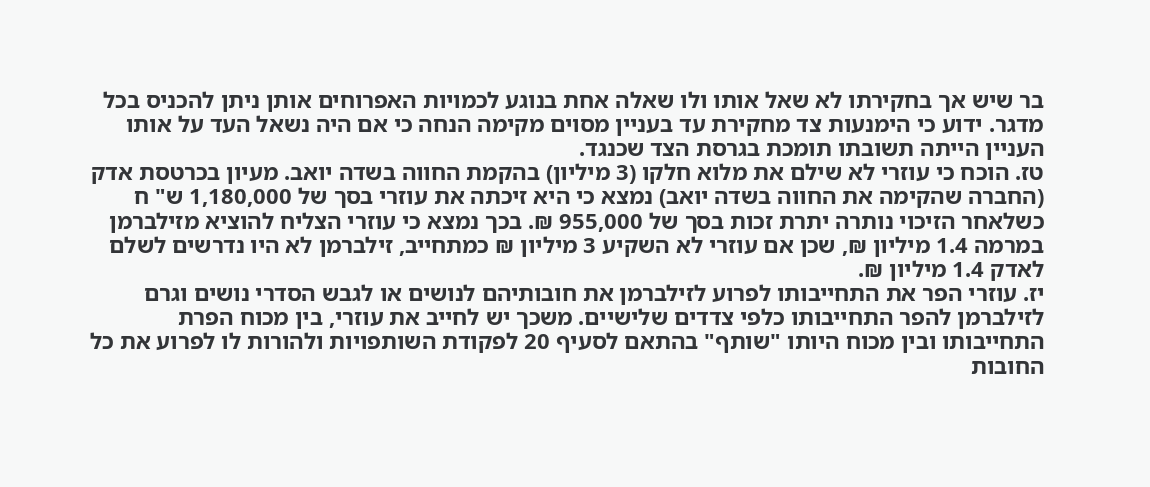בר שיש אך בחקירתו לא שאל אותו ולו שאלה אחת בנוגע לכמויות האפרוחים אותן ניתן להכניס בכל מדגר. ידוע כי הימנעות צד מחקירת עד בעניין מסוים מקימה הנחה כי אם היה נשאל העד על אותו העניין הייתה תשובתו תומכת בגרסת הצד שכנגד.
טז. הוכח כי עוזרי לא שילם את מלוא חלקו (3 מיליון) בהקמת החווה בשדה יואב. מעיון בכרטסת אדק (החברה שהקימה את החווה בשדה יואב) נמצא כי היא זיכתה את עוזרי בסך של 1,180,000 ש" ח כשלאחר הזיכוי נותרה יתרת זכות בסך של 955,000 ₪. בכך נמצא כי עוזרי הצליח להוציא מזילברמן במרמה 1.4 מיליון ₪, שכן אם עוזרי לא השקיע 3 מיליון ₪ כמתחייב, זילברמן לא היו נדרשים לשלם לאדק 1.4 מיליון ₪.
יז. עוזרי הפר את התחייבותו לפרוע לזילברמן את חובותיהם לנושים או לגבש הסדרי נושים וגרם לזילברמן להפר התחייבותו כלפי צדדים שלישיים. משכך יש לחייב את עוזרי, בין מכוח הפרת התחייבותו ובין מכוח היותו "שותף" בהתאם לסעיף 20 לפקודת השותפויות ולהורות לו לפרוע את כל החובות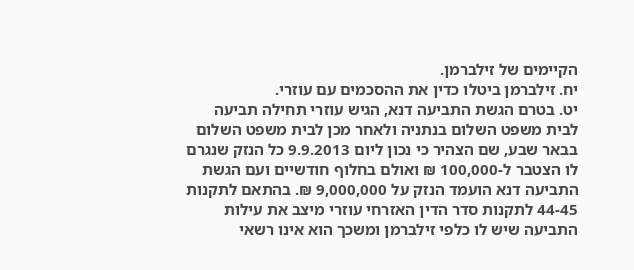הקיימים של זילברמן.
יח. זילברמן ביטלו כדין את ההסכמים עם עוזרי.
יט. בטרם הגשת התביעה דנא, הגיש עוזרי תחילה תביעה לבית משפט השלום בנתניה ולאחר מכן לבית משפט השלום בבאר שבע, שם הצהיר כי נכון ליום 9.9.2013 כל הנזק שנגרם לו הצטבר ל-100,000 ₪ ואולם בחלוף חודשיים ועם הגשת התביעה דנא הועמד הנזק על 9,000,000 ₪. בהתאם לתקנות 44-45 לתקנות סדר הדין האזרחי עוזרי מיצב את עילות התביעה שיש לו כלפי זילברמן ומשכך הוא אינו רשאי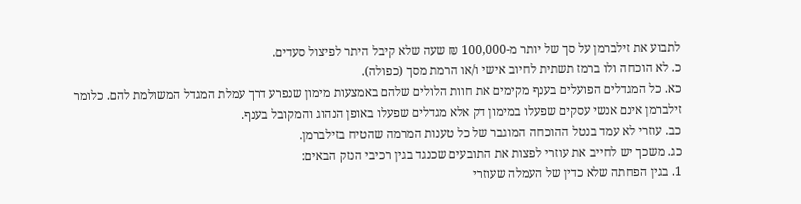לתבוע את זילברמן על סך של יותר מ-100,000 ₪ שעה שלא קיבל היתר לפיצול סעדים.
כ. לא הוכחה ולו ברמז תשתית לחיוב אישי ו/או הרמת מסך (כפולה).
כא. כל המגדלים הפועלים בענף מקימים את חוות הלולים שלהם באמצעות מימון שנפרע דרך עמלת המגדל המשולמת להם. כלומר זילברמן אינם אנשי עסקים שפעלו במימון דק אלא מגדלים שפעלו באופן הנהוג והמקובל בענף.
כב. עוזרי לא עמד בנטל ההוכחה המוגבר של כל טענות המרמה שהטיח בזילברמן.
כג. משכך יש לחייב את עוזרי לפצות את התובעים שכנגד בגין רכיבי הנזק הבאים:
1. בגין הפחתה שלא כדין של העמלה שעוזרי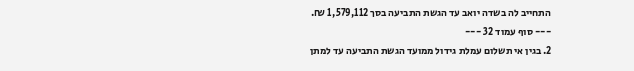התחייב לה בשדה יואב עד הגשת התביעה בסך 1,579,112 ₪.
--- סוף עמוד 32 ---
2. בגין אי תשלום עמלת גידול ממועד הגשת התביעה עד למתן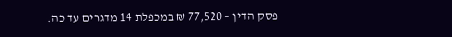פסק הדין – 77,520 ₪ במכפלת 14 מדגרים עד כה.